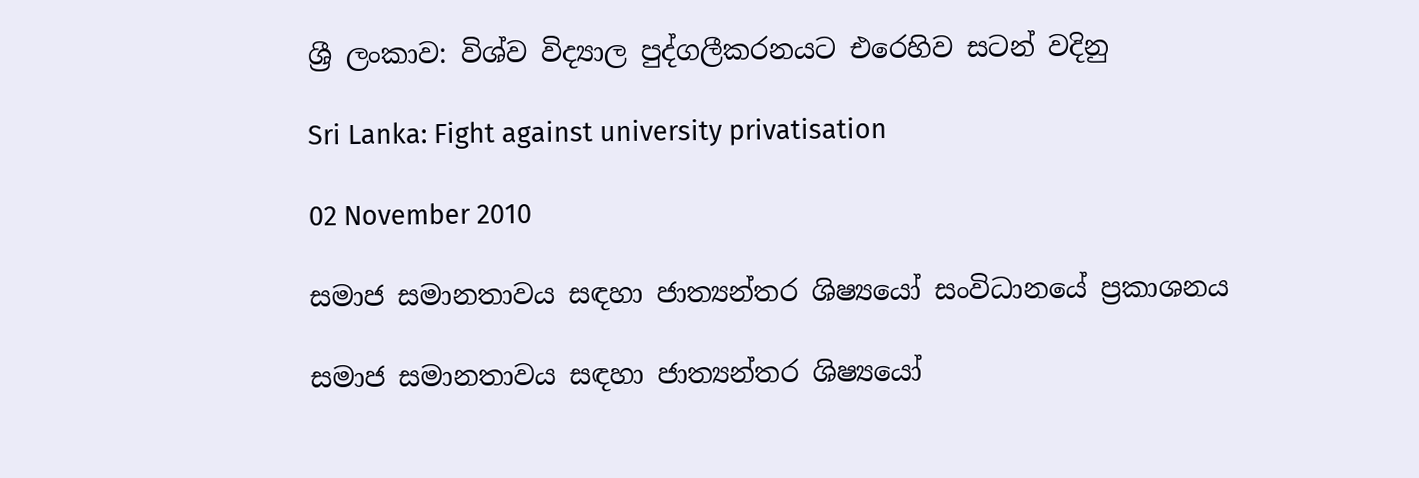ශ්‍රී ලංකාව: විශ්ව විද්‍යාල පුද්ගලීකරනයට එරෙහිව සටන් වදිනු

Sri Lanka: Fight against university privatisation

02 November 2010

සමාජ සමානතාවය සඳහා ජාත්‍යන්තර ශිෂ්‍යයෝ සංවිධානයේ ප්‍රකාශනය

සමාජ සමානතාවය සඳහා ජාත්‍යන්තර ශිෂ්‍යයෝ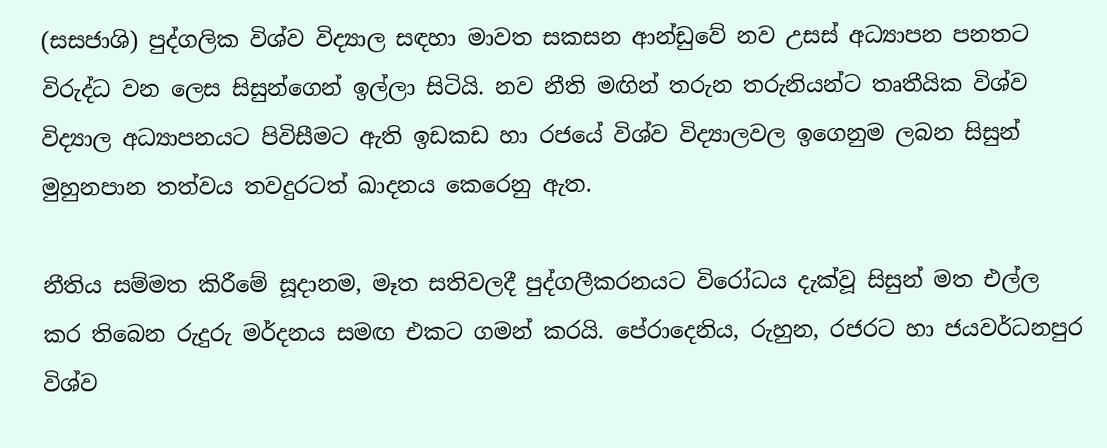(සසජාශි) පුද්ගලික විශ්ව විද්‍යාල සඳහා මාවත සකසන ආන්ඩුවේ නව උසස් අධ්‍යාපන පනතට විරුද්ධ වන ලෙස සිසුන්ගෙන් ඉල්ලා සිටියි. නව නීති මඟින් තරුන තරුනියන්ට තෘතීයික විශ්ව විද්‍යාල අධ්‍යාපනයට පිවිසීමට ඇති ඉඩකඩ හා රජයේ විශ්ව විද්‍යාලවල ඉගෙනුම ලබන සිසුන් මුහුනපාන තත්වය තවදුරටත් ඛාදනය කෙරෙනු ඇත.

නීතිය සම්මත කිරීමේ සූදානම, මෑත සතිවලදී පුද්ගලීකරනයට විරෝධය දැක්වූ සිසුන් මත එල්ල කර තිබෙන රුදුරු මර්දනය සමඟ එකට ගමන් කරයි. පේරාදෙනිය, රුහුන, රජරට හා ජයවර්ධනපුර විශ්ව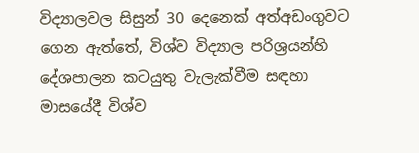විද්‍යාලවල සිසුන් 30 දෙනෙක් අත්අඩංගුවට ගෙන ඇත්තේ, විශ්ව විද්‍යාල පරිශ්‍රයන්හි දේශපාලන කටයුතු වැලැක්වීම සඳහා මාසයේදී විශ්ව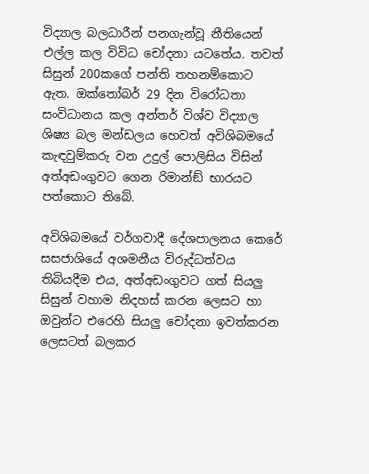විද්‍යාල බලධාරීන් පනගැන්වූ නීතියෙන් එල්ල කල විවිධ චෝදනා යටතේය. තවත් සිසුන් 200කගේ පන්ති තහනම්කොට ඇත. ඔක්තෝබර් 29 දින විරෝධතා සංවිධානය කල අන්තර් විශ්ව විද්‍යාල ශිෂ්‍ය බල මන්ඩලය හෙවත් අවිශිබමයේ කැඳවුම්කරු වන උදුල් පොලිසිය විසින් අත්අඩංගුවට ගෙන රිමාන්ඞ් භාරයට පත්කොට තිබේ.

අවිශිබමයේ වර්ගවාදී දේශපාලනය කෙරේ සසජාශියේ අශමනීය විරුද්ධත්වය තිබියදීම එය, අත්අඩංගුවට ගත් සියලු සිසුන් වහාම නිදහස් කරන ලෙසට හා ඔවුන්ට එරෙහි සියලු චෝදනා ඉවත්කරන ලෙසටත් බලකර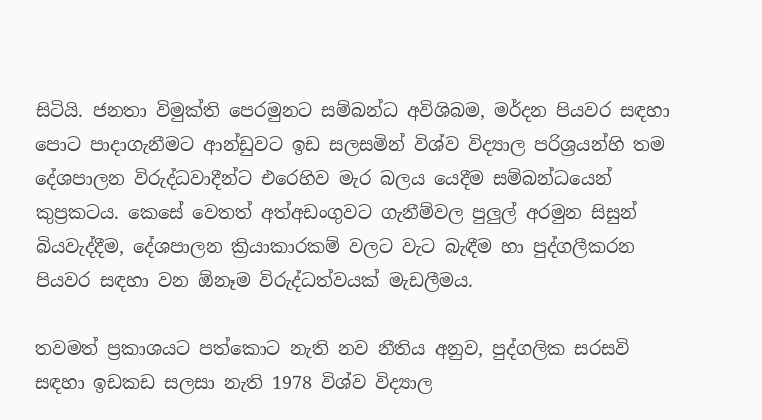සිටියි. ජනතා විමුක්ති පෙරමුනට සම්බන්ධ අවිශිබම, මර්දන පියවර සඳහා පොට පාදාගැනීමට ආන්ඩුවට ඉඩ සලසමින් විශ්ව විද්‍යාල පරිශ්‍රයන්හි තම දේශපාලන විරුද්ධවාදීන්ට එරෙහිව මැර බලය යෙදීම සම්බන්ධයෙන් කුප්‍රකටය. කෙසේ වෙතත් අත්අඩංගුවට ගැනීම්වල පුලුල් අරමුන සිසුන් බියවැද්දීම, දේශපාලන ක්‍රියාකාරකම් වලට වැට බැඳීම හා පුද්ගලීකරන පියවර සඳහා වන ඕනෑම විරුද්ධත්වයක් මැඩලීමය.

තවමත් ප්‍රකාශයට පත්කොට නැති නව නීතිය අනුව, පුද්ගලික සරසවි සඳහා ඉඩකඩ සලසා නැති 1978 විශ්ව විද්‍යාල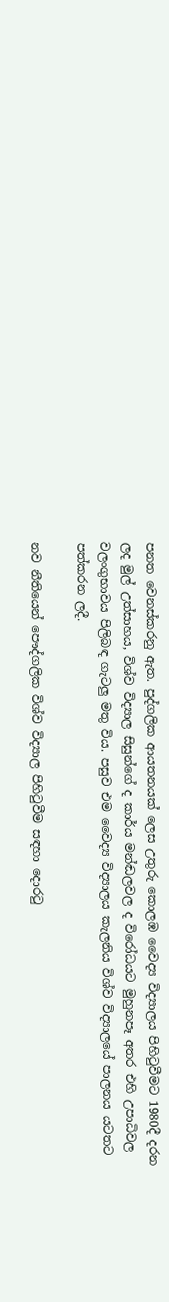පනත වෙනස්කරනු ඇත. පුද්ගලික ආයතනයක් ලෙස උතුරු කොලඹ වෛද්‍ය විද්‍යාලය පිහිටුවීමට 1980දී දරන ලද මුල් උත්සාහය, විශ්ව විද්‍යාල සිසුන්ගේ ද කාර්ය මන්ඬලවල ද විරෝධයට මුහුනපෑ අතර එහි උපාධිවල වලංගුභාවය පිලිබඳ ගැටලු මතු විය. පසුව එම වෛද්‍ය විද්‍යාලය කැලනිය විශ්ව විද්‍යාලයේ පාලනය යටතට පත්කරන ලදී.

නව නීතියෙන් පෞද්ගලික විශ්ව විද්‍යාල පිහිටුවීම සඳහා දොරටු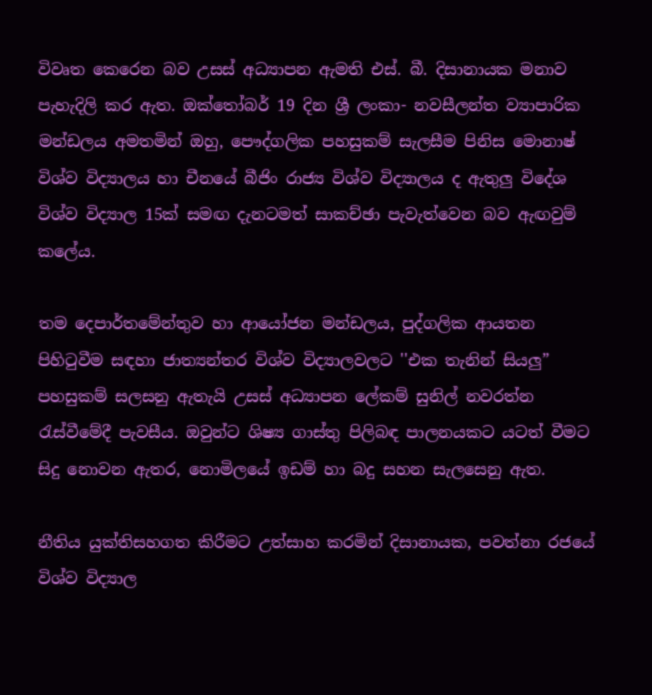විවෘත කෙරෙන බව උසස් අධ්‍යාපන ඇමති එස්. බී. දිසානායක මනාව පැහැදිලි කර ඇත. ඔක්තෝබර් 19 දින ශ්‍රී ලංකා- නවසීලන්ත ව්‍යාපාරික මන්ඩලය අමතමින් ඔහු, පෞද්ගලික පහසුකම් සැලසීම පිනිස මොනාෂ් විශ්ව විද්‍යාලය හා චීනයේ බීජිං රාජ්‍ය විශ්ව විද්‍යාලය ද ඇතුලු විදේශ විශ්ව විද්‍යාල 15ක් සමඟ දැනටමත් සාකච්ඡා පැවැත්වෙන බව ඇඟවුම් කලේය.

තම දෙපාර්තමේන්තුව හා ආයෝජන මන්ඩලය, පුද්ගලික ආයතන පිහිටුවීම සඳහා ජාත්‍යන්තර විශ්ව විද්‍යාලවලට ''එක තැනින් සියලු” පහසුකම් සලසනු ඇතැයි උසස් අධ්‍යාපන ලේකම් සුනිල් නවරත්න රැස්වීමේදී පැවසීය. ඔවුන්ට ශිෂ්‍ය ගාස්තු පිලිබඳ පාලනයකට යටත් වීමට සිදු නොවන ඇතර, නොමිලයේ ඉඩම් හා බදු සහන සැලසෙනු ඇත.

නීතිය යුක්තිසහගත කිරීමට උත්සාහ කරමින් දිසානායක, පවත්නා රජයේ විශ්ව විද්‍යාල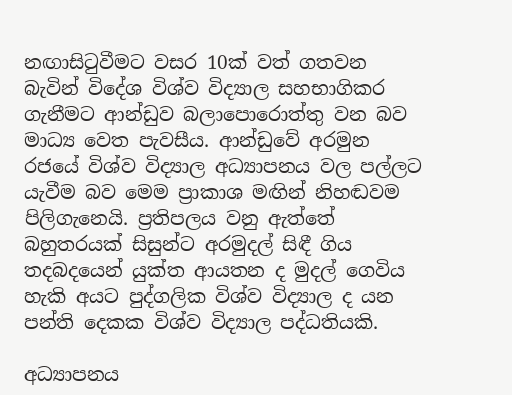නඟාසිටුවීමට වසර 10ක් වත් ගතවන බැවින් විදේශ විශ්ව විද්‍යාල සහභාගිකර ගැනීමට ආන්ඩුව බලාපොරොත්තු වන බව මාධ්‍ය වෙත පැවසීය. ආන්ඩුවේ අරමුන රජයේ විශ්ව විද්‍යාල අධ්‍යාපනය වල පල්ලට යැවීම බව මෙම ප්‍රාකාශ මඟින් නිහඬවම පිලිගැනෙයි. ප්‍රතිපලය වනු ඇත්තේ බහුතරයක් සිසුන්ට අරමුදල් සිඳී ගිය තදබදයෙන් යුක්ත ආයතන ද මුදල් ගෙවිය හැකි අයට පුද්ගලික විශ්ව විද්‍යාල ද යන පන්ති දෙකක විශ්ව විද්‍යාල පද්ධතියකි.

අධ්‍යාපනය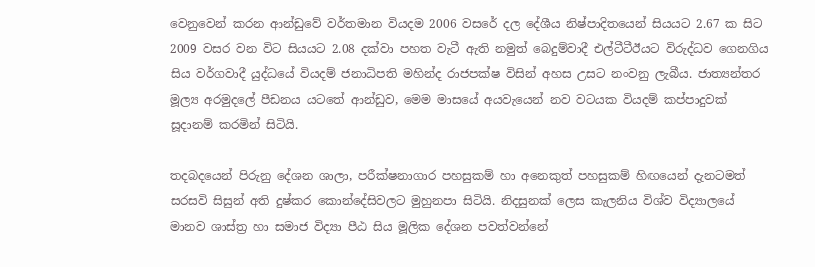වෙනුවෙන් කරන ආන්ඩුවේ වර්තමාන වියදම 2006 වසරේ දල දේශීය නිෂ්පාදිතයෙන් සියයට 2.67 ක සිට 2009 වසර වන විට සියයට 2.08 දක්වා පහත වැටී ඇති නමුත් බෙදුම්වාදී එල්ටීටීඊයට විරුද්ධව ගෙනගිය සිය වර්ගවාදී යුද්ධයේ වියදම් ජනාධිපති මහින්ද රාජපක්ෂ විසින් අහස උසට නංවනු ලැබීය. ජාත්‍යන්තර මූල්‍ය අරමුදලේ පීඩනය යටතේ ආන්ඩුව, මෙම මාසයේ අයවැයෙන් නව වටයක වියදම් කප්පාදුවක් සූදානම් කරමින් සිටියි.

තදබදයෙන් පිරුනු දේශන ශාලා, පරීක්ෂනාගාර පහසුකම් හා අනෙකුත් පහසුකම් හිඟයෙන් දැනටමත් සරසවි සිසුන් අති දුෂ්කර කොන්දේසිවලට මුහුනපා සිටියි. නිදසුනක් ලෙස කැලනිය විශ්ව විද්‍යාලයේ මානව ශාස්ත්‍ර හා සමාජ විද්‍යා පීඨ සිය මූලික දේශන පවත්වන්නේ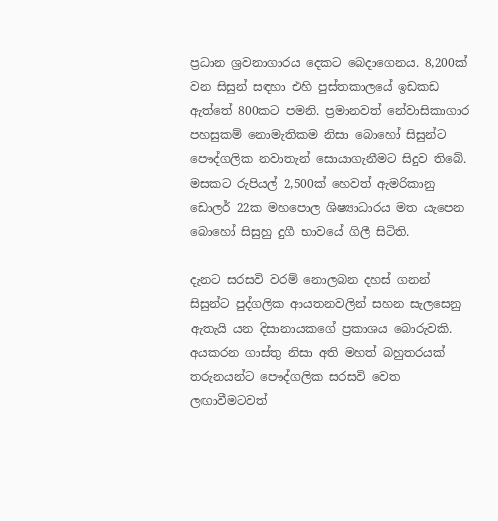ප්‍රධාන ශ්‍රවනාගාරය දෙකට බෙදාගෙනය. 8,200ක් වන සිසුන් සඳහා එහි පුස්තකාලයේ ඉඩකඩ ඇත්තේ 800කට පමනි. ප්‍රමානවත් නේවාසිකාගාර පහසුකම් නොමැතිකම නිසා බොහෝ සිසුන්ට පෞද්ගලික නවාතැන් සොයාගැනීමට සිදුව තිබේ. මසකට රුපියල් 2,500ක් හෙවත් ඇමරිකානු ඩොලර් 22ක මහපොල ශිෂ්‍යාධාරය මත යැපෙන බොහෝ සිසුහු දුගී භාවයේ ගිලී සිටිති.

දැනට සරසවි වරම් නොලබන දහස් ගනන් සිසුන්ට පුද්ගලික ආයතනවලින් සහන සැලසෙනු ඇතැයි යන දිසානායකගේ ප්‍රකාශය බොරුවකි. අයකරන ගාස්තු නිසා අති මහත් බහුතරයක් තරුනයන්ට පෞද්ගලික සරසවි වෙත ලඟාවීමටවත්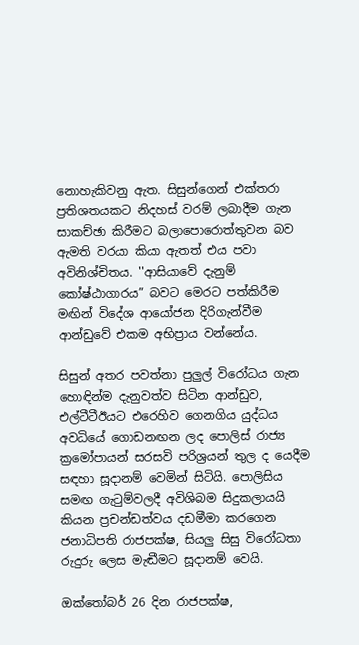නොහැකිවනු ඇත. සිසුන්ගෙන් එක්තරා ප්‍රතිශතයකට නිදහස් වරම් ලබාදීම ගැන සාකච්ඡා කිරීමට බලාපොරොත්තුවන බව ඇමති වරයා කියා ඇතත් එය පවා අවිනිශ්චිතය. ''ආසියාවේ දැනුම් කෝෂ්ඨාගාරය” බවට මෙරට පත්කිරීම මඟින් විදේශ ආයෝජන දිරිගැන්වීම ආන්ඩුවේ එකම අභිප්‍රාය වන්නේය.

සිසුන් අතර පවත්නා පුලුල් විරෝධය ගැන හොඳින්ම දැනුවත්ව සිටින ආන්ඩුව, එල්ටීටීඊයට එරෙහිව ගෙනගිය යුද්ධය අවධියේ ගොඩනඟන ලද පොලිස් රාජ්‍ය ක්‍රමෝපායන් සරසවි පරිශ්‍රයන් තුල ද යෙදීම සඳහා සූදානම් වෙමින් සිටියි. පොලිසිය සමඟ ගැටුම්වලදී අවිශිබම සිදුකලායයි කියන ප්‍රචන්ඩත්වය දඩමීමා කරගෙන ජනාධිපති රාජපක්ෂ, සියලු සිසු විරෝධතා රුදුරු ලෙස මැඬීමට සූදානම් වෙයි.

ඔක්තෝබර් 26 දින රාජපක්ෂ,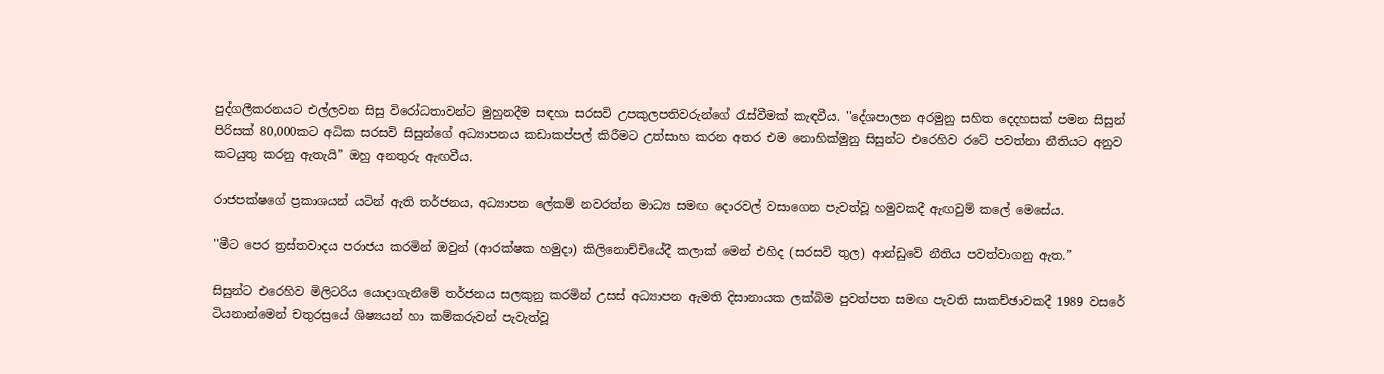පුද්ගලීකරනයට එල්ලවන සිසු විරෝධතාවන්ට මුහුනදීම සඳහා සරසවි උපකුලපතිවරුන්ගේ රැස්වීමක් කැඳවීය. ''දේශපාලන අරමුනු සහිත දෙදහසක් පමන සිසුන් පිරිසක් 80,000කට අධික සරසවි සිසුන්ගේ අධ්‍යාපනය කඩාකප්පල් කිරීමට උත්සාහ කරන අතර එම නොහික්මුනු සිසුන්ට එරෙහිව රටේ පවත්නා නීතියට අනුව කටයුතු කරනු ඇතැයි” ඔහු අනතුරු ඇඟවීය.

රාජපක්ෂගේ ප්‍රකාශයන් යටින් ඇති තර්ජනය, අධ්‍යාපන ලේකම් නවරත්න මාධ්‍ය සමඟ දොරවල් වසාගෙන පැවත්වූ හමුවකදී ඇඟවුම් කලේ මෙසේය.

''මීට පෙර ත්‍රස්තවාදය පරාජය කරමින් ඔවුන් (ආරක්ෂක හමුදා) කිලිනොච්චියේදී කලාක් මෙන් එහිද (සරසවි තුල) ආන්ඩුවේ නීතිය පවත්වාගනු ඇත.”

සිසුන්ට එරෙහිව මිලිටරිය යොදාගැනීමේ තර්ජනය සලකුනු කරමින් උසස් අධ්‍යාපන ඇමති දිසානායක ලක්බිම පුවත්පත සමඟ පැවති සාකච්ඡාවකදී 1989 වසරේ ටියනාන්මෙන් චතුරස්‍රයේ ශිෂ්‍යයන් හා කම්කරුවන් පැවැත්වූ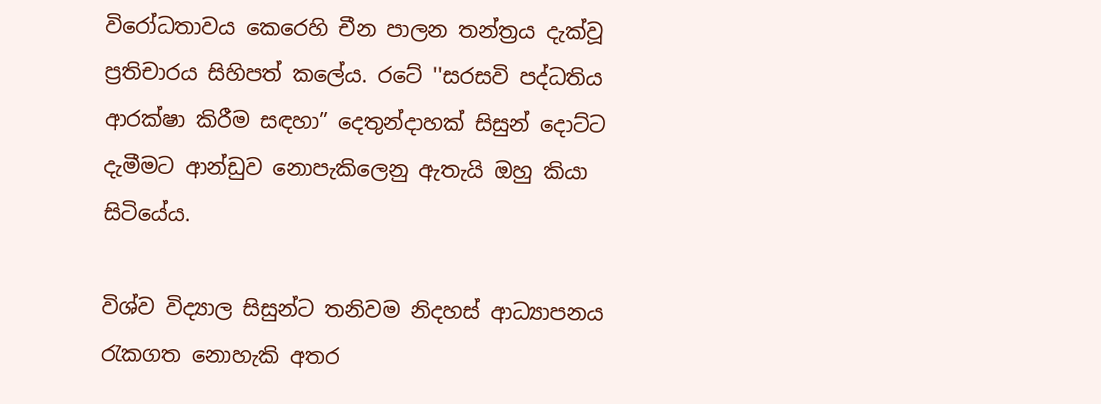විරෝධතාවය කෙරෙහි චීන පාලන තන්ත්‍රය දැක්වූ ප්‍රතිචාරය සිහිපත් කලේය. රටේ ''සරසවි පද්ධතිය ආරක්ෂා කිරීම සඳහා” දෙතුන්දාහක් සිසුන් දොට්ට දැමීමට ආන්ඩුව නොපැකිලෙනු ඇතැයි ඔහු කියා සිටියේය.

විශ්ව විද්‍යාල සිසුන්ට තනිවම නිදහස් ආධ්‍යාපනය රැකගත නොහැකි අතර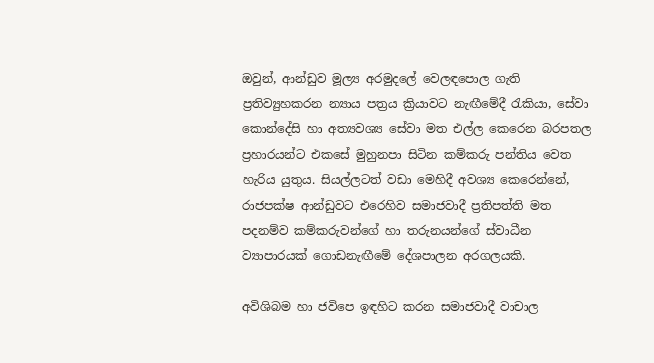ඔවුන්, ආන්ඩුව මූල්‍ය අරමුදලේ වෙලඳපොල ගැති ප්‍රතිව්‍යුහකරන න්‍යාය පත්‍රය ක්‍රියාවට නැඟීමේදී රැකියා, සේවා කොන්දේසි හා අත්‍යවශ්‍ය සේවා මත එල්ල කෙරෙන බරපතල ප්‍රහාරයන්ට එකසේ මුහුනපා සිටින කම්කරු පන්තිය වෙත හැරිය යුතුය. සියල්ලටත් වඩා මෙහිදී අවශ්‍ය කෙරෙන්නේ, රාජපක්ෂ ආන්ඩුවට එරෙහිව සමාජවාදී ප්‍රතිපත්ති මත පදනම්ව කම්කරුවන්ගේ හා තරුනයන්ගේ ස්වාධීන ව්‍යාපාරයක් ගොඩනැඟීමේ දේශපාලන අරගලයකි.

අවිශිබම හා ජවිපෙ ඉඳහිට කරන සමාජවාදී වාචාල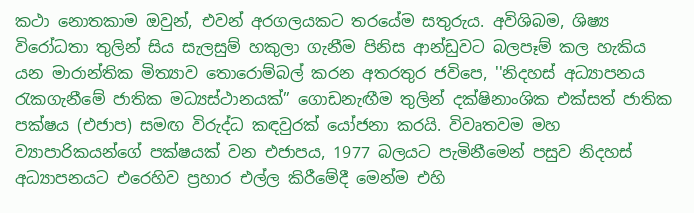කථා නොතකාම ඔවුන්, එවන් අරගලයකට තරයේම සතුරුය. අවිශිබම, ශිෂ්‍ය විරෝධතා තුලින් සිය සැලසුම් හකුලා ගැනීම පිනිස ආන්ඩුවට බලපෑම් කල හැකිය යන මාරාන්තික මිත්‍යාව තොරොම්බල් කරන අතරතුර ජවිපෙ, ''නිදහස් අධ්‍යාපනය රැකගැනීමේ ජාතික මධ්‍යස්ථානයක්” ගොඩනැඟීම තුලින් දක්ෂිනාංශික එක්සත් ජාතික පක්ෂය (එජාප) සමඟ විරුද්ධ කඳවුරක් යෝජනා කරයි. විවෘතවම මහ ව්‍යාපාරිකයන්ගේ පක්ෂයක් වන එජාපය, 1977 බලයට පැමිනීමෙන් පසුව නිදහස් අධ්‍යාපනයට එරෙහිව ප්‍රහාර එල්ල කිරීමේදී මෙන්ම එහි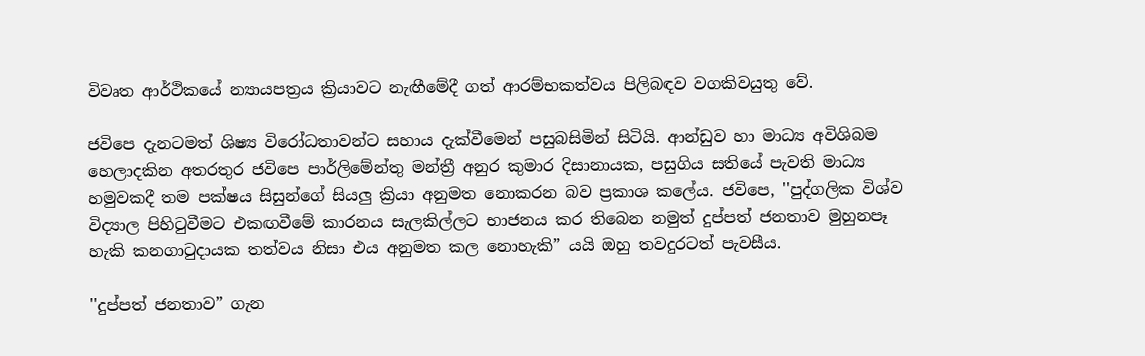විවෘත ආර්ථිකයේ න්‍යායපත්‍රය ක්‍රියාවට නැඟීමේදී ගත් ආරම්භකත්වය පිලිබඳව වගකිවයුතු වේ.

ජවිපෙ දැනටමත් ශිෂ්‍ය විරෝධතාවන්ට සහාය දැක්වීමෙන් පසුබසිමින් සිටියි. ආන්ඩුව හා මාධ්‍ය අවිශිබම හෙලාදකින අතරතුර ජවිපෙ පාර්ලිමේන්තු මන්ත්‍රී අනුර කුමාර දිසානායක, පසුගිය සතියේ පැවති මාධ්‍ය හමුවකදී තම පක්ෂය සිසුන්ගේ සියලු ක්‍රියා අනුමත නොකරන බව ප්‍රකාශ කලේය. ජවිපෙ, ''පුද්ගලික විශ්ව විද්‍යාල පිහිටුවීමට එකඟවීමේ කාරනය සැලකිල්ලට භාජනය කර තිබෙන නමුත් දුප්පත් ජනතාව මුහුනපෑ හැකි කනගාටුදායක තත්වය නිසා එය අනුමත කල නොහැකි” යයි ඔහු තවදුරටත් පැවසීය.

''දුප්පත් ජනතාව” ගැන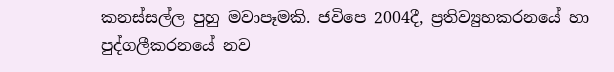කනස්සල්ල පුහු මවාපෑමකි. ජවිපෙ 2004දී, ප්‍රතිව්‍යුහකරනයේ හා පුද්ගලීකරනයේ නව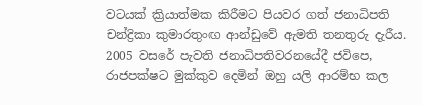වටයක් ක්‍රියාත්මක කිරීමට පියවර ගත් ජනාධිපති චන්ද්‍රිකා කුමාරතුංඟ ආන්ඩුවේ ඇමති තනතුරු දැරීය. 2005 වසරේ පැවති ජනාධිපතිවරනයේදී ජවිපෙ, රාජපක්ෂට මුක්කුව දෙමින් ඔහු යලි ආරම්භ කල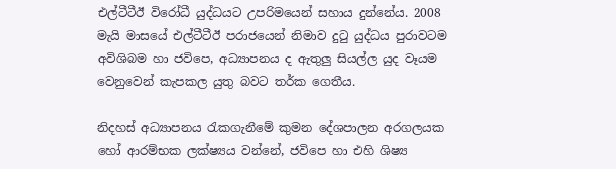එල්ටීටීඊ විරෝධී යුද්ධයට උපරිමයෙන් සහාය දුන්නේය. 2008 මැයි මාසයේ එල්ටීටීඊ පරාජයෙන් නිමාව දුටු යුද්ධය පුරාවටම අවිශිබම හා ජවිපෙ, අධ්‍යාපනය ද ඇතුලු සියල්ල යුද වෑයම වෙනුවෙන් කැපකල යුතු බවට තර්ක ගෙතීය.

නිදහස් අධ්‍යාපනය රැකගැනීමේ කුමන දේශපාලන අරගලයක හෝ ආරම්භක ලක්ෂ්‍යය වන්නේ, ජවිපෙ හා එහි ශිෂ්‍ය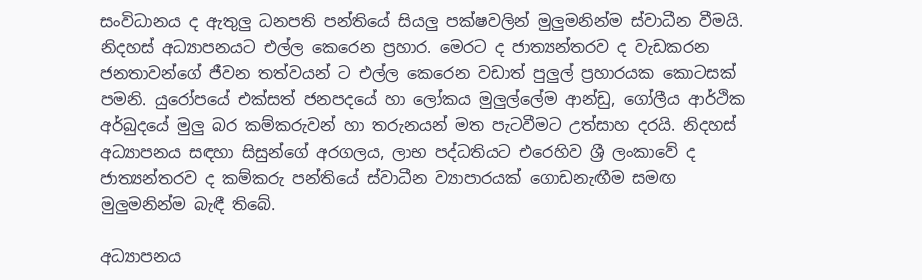සංවිධානය ද ඇතුලු ධනපති පන්තියේ සියලු පක්ෂවලින් මුලුමනින්ම ස්වාධීන වීමයි. නිදහස් අධ්‍යාපනයට එල්ල කෙරෙන ප්‍රහාර. මෙරට ද ජාත්‍යන්තරව ද වැඩකරන ජනතාවන්ගේ ජීවන තත්වයන් ට එල්ල කෙරෙන වඩාත් පුලුල් ප්‍රහාරයක කොටසක් පමනි. යුරෝපයේ එක්සත් ජනපදයේ හා ලෝකය මුලුල්ලේම ආන්ඩු, ගෝලීය ආර්ථික අර්බුදයේ මුලු බර කම්කරුවන් හා තරුනයන් මත පැටවීමට උත්සාහ දරයි. නිදහස් අධ්‍යාපනය සඳහා සිසුන්ගේ අරගලය, ලාභ පද්ධතියට එරෙහිව ශ්‍රී ලංකාවේ ද ජාත්‍යන්තරව ද කම්කරු පන්තියේ ස්වාධීන ව්‍යාපාරයක් ගොඩනැඟීම සමඟ මුලුමනින්ම බැඳී තිබේ.

අධ්‍යාපනය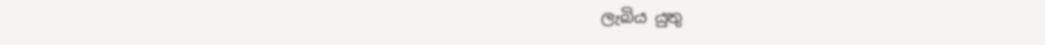ලැබිය යුතු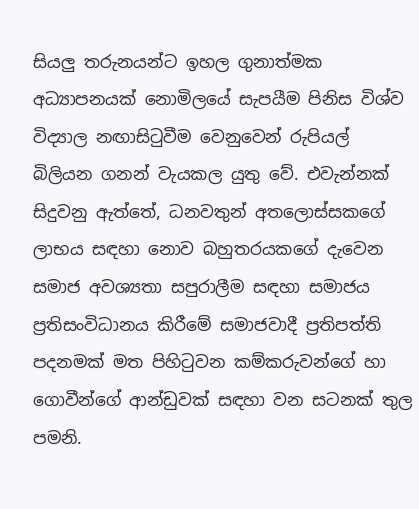සියලු තරුනයන්ට ඉහල ගුනාත්මක අධ්‍යාපනයක් නොමිලයේ සැපයීම පිනිස විශ්ව විද්‍යාල නඟාසිටුවීම වෙනුවෙන් රුපියල් බිලියන ගනන් වැයකල යුතු වේ. එවැන්නක් සිදුවනු ඇත්තේ, ධනවතුන් අතලොස්සකගේ ලාභය සඳහා නොව බහුතරයකගේ දැවෙන සමාජ අවශ්‍යතා සපුරාලීම සඳහා සමාජය ප්‍රතිසංවිධානය කිරීමේ සමාජවාදී ප්‍රතිපත්ති පදනමක් මත පිහිටුවන කම්කරුවන්ගේ හා ගොවීන්ගේ ආන්ඩුවක් සඳහා වන සටනක් තුල පමනි.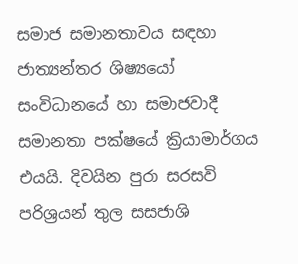සමාජ සමානතාවය සඳහා ජාත්‍යන්තර ශිෂ්‍යයෝ සංවිධානයේ හා සමාජවාදී සමානතා පක්ෂයේ ක්‍රියාමාර්ගය එයයි. දිවයින පුරා සරසවි පරිශ්‍රයන් තුල සසජාශි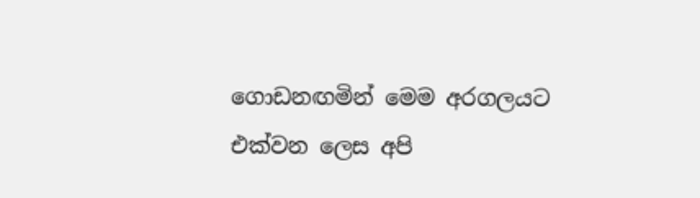ගොඩනඟමින් මෙම අරගලයට එක්වන ලෙස අපි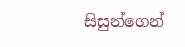සිසුන්ගෙන්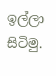ඉල්ලා සිටිමු.